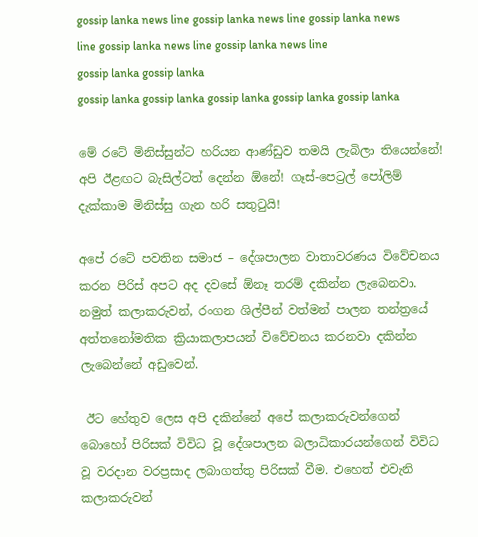gossip lanka news line gossip lanka news line gossip lanka news line gossip lanka news line gossip lanka news line
gossip lanka gossip lanka
gossip lanka gossip lanka gossip lanka gossip lanka gossip lanka

මේ රටේ මිනිස්සුන්ට හරියන ආණ්ඩුව තමයි ලැබිලා තියෙන්නේ! අපි ඊළඟට බැසිල්ටත් දෙන්න ඕනේ! ගෑස්-පෙට්‍රල් පෝලිම් දැක්කාම මිනිස්සු ගැන හරි සතුටුයි!

අපේ රටේ පවතින සමාජ – දේශපාලන වාතාවරණය විවේචනය කරන පිරිස් අපට අද දවසේ ඕනෑ තරම් දකින්න ලැබෙනවා. නමුත් කලාකරුවන්, රංගන ශිල්පීන් වත්මන් පාලන තන්ත්‍රයේ අත්තනෝමතික ක්‍රියාකලාපයන් විවේචනය කරනවා දකින්න ලැබෙන්නේ අඩුවෙන්.

 ඊට හේතුව ලෙස අපි දකින්නේ අපේ කලාකරුවන්ගෙන් බොහෝ පිරිසක් විවිධ වූ දේශපාලන බලාධිකාරයන්ගෙන් විවිධ වූ වරදාන වරප්‍රසාද ලබාගත්තු පිරිසක් වීම. එහෙත් එවැනි කලාකරුවන්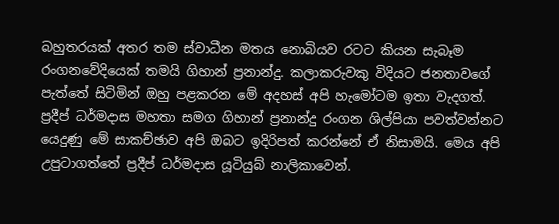බහුතරයක් අතර තම ස්වාධීන මතය නොබියව රටට කියන සැබෑම රංගනවේදියෙක් තමයි ගිහාන් ප්‍රනාන්දු. කලාකරුවකු විදියට ජනතාවගේ පැත්තේ සිටිමින් ඔහු පළකරන මේ අදහස් අපි හැමෝටම ඉතා වැදගත්. ප්‍රදීප් ධර්මදාස මහතා සමග ගිහාන් ප්‍රනාන්දු රංගන ශිල්පියා පවත්වන්නට යෙදුණු මේ සාකච්ඡාව අපි ඔබට ඉදිරිපත් කරන්නේ ඒ නිසාමයි. මෙය අපි උපුටාගත්තේ ප්‍රදීප් ධර්මදාස යූටියුබ් නාලිකාවෙන්.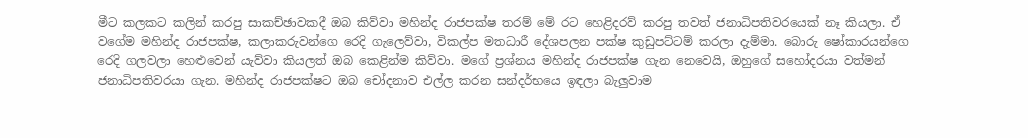මීට කලකට කලින් කරපු සාකච්ඡාවකදී ඔබ කිව්වා මහින්ද රාජපක්ෂ තරම් මේ රට හෙළිදරව් කරපු තවත් ජනාධිපතිවරයෙක් නෑ කියලා. ඒ වගේම මහින්ද රාජපක්ෂ, කලාකරුවන්ගෙ රෙදි ගැලෙව්වා, විකල්ප මතධාරී දේශපලන පක්ෂ කුඩුපට්ටම් කරලා දැම්මා. බොරු ෂෝකාරයන්ගෙ රෙදි ගලවලා හෙළුවෙන් යැව්වා කියලත් ඔබ කෙළින්ම කිව්වා. මගේ ප්‍රශ්නය මහින්ද රාජපක්ෂ ගැන නෙවෙයි, ඔහුගේ සහෝදරයා වත්මන් ජනාධිපතිවරයා ගැන. මහින්ද රාජපක්ෂට ඔබ චෝදනාව එල්ල කරන සන්දර්භයෙ ඉඳලා බැලුවාම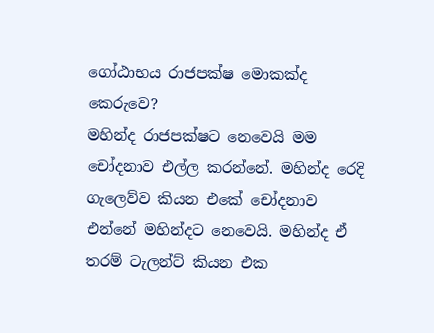ගෝඨාභය රාජපක්ෂ මොකක්ද කෙරුවෙ?
මහින්ද රාජපක්ෂට නෙවෙයි මම චෝදනාව එල්ල කරන්නේ. මහින්ද රෙදි ගැලෙව්ව කියන එකේ චෝදනාව එන්නේ මහින්දට නෙවෙයි. මහින්ද ඒ තරම් ටැලන්ට් කියන එක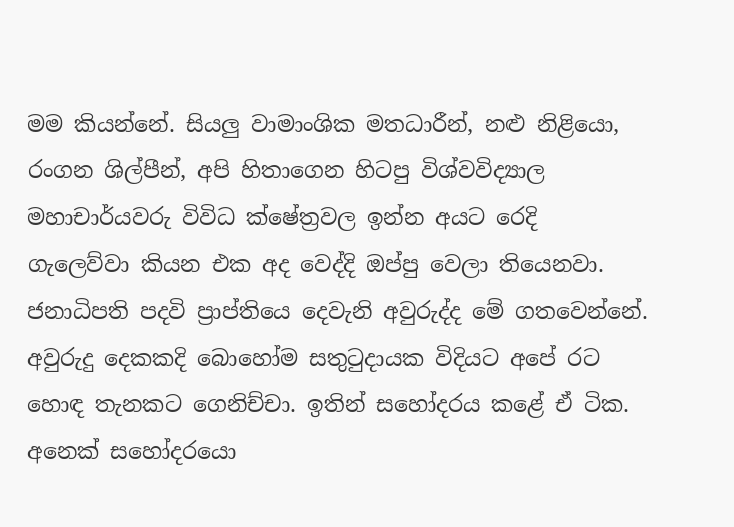මම කියන්නේ. සියලු වාමාංශික මතධාරීන්, නළු නිළියො, රංගන ශිල්පීන්, අපි හිතාගෙන හිටපු විශ්වවිද්‍යාල මහාචාර්යවරු විවිධ ක්ෂේත්‍රවල ඉන්න අයට රෙදි ගැලෙව්වා කියන එක අද වෙද්දි ඔප්පු වෙලා තියෙනවා. ජනාධිපති පදවි ප්‍රාප්තියෙ දෙවැනි අවුරුද්ද මේ ගතවෙන්නේ. අවුරුදු දෙකකදි බොහෝම සතුටුදායක විදියට අපේ රට හොඳ තැනකට ගෙනිච්චා. ඉතින් සහෝදරය කළේ ඒ ටික. අනෙක් සහෝදරයො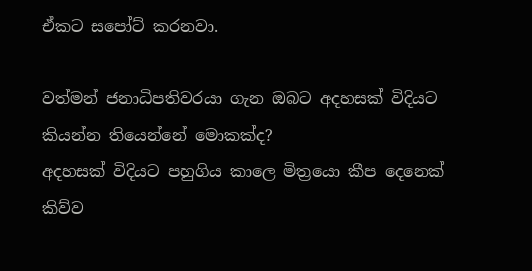ඒකට සපෝට් කරනවා.

වත්මන් ජනාධිපතිවරයා ගැන ඔබට අදහසක් විදියට කියන්න තියෙන්නේ මොකක්ද?
අදහසක් විදියට පහුගිය කාලෙ මිත්‍රයො කීප දෙනෙක් කිව්ව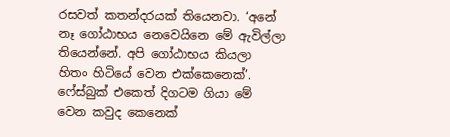රසවත් කතන්දරයක් තියෙනවා. ‘අනේ නෑ ගෝඨාභය නෙවෙයිනෙ මේ ඇවිල්ලා තියෙන්නේ. අපි ගෝඨාභය කියලා හිතං හිටියේ වෙන එක්කෙනෙක්’. ෆේස්බුක් එකෙත් දිගටම ගියා මේ වෙන කවුද කෙනෙක්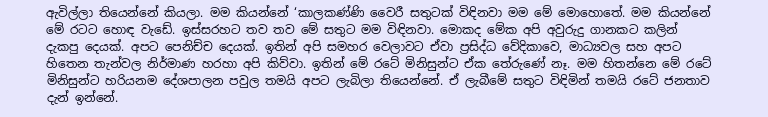ඇවිල්ලා තියෙන්නේ කියලා. මම කියන්නේ ‘කාලකණ්ණි වෛරී සතුටක් විඳිනවා මම මේ මොහොතේ. මම කියන්නේ මේ රටට හොඳ වැඩේ. ඉස්සරහට තව තව මේ සතුට මම විඳිනවා. මොකද මේක අපි අවුරුදු ගානකට කලින් දැකපු දෙයක්. අපට පෙනිච්ච දෙයක්. ඉතින් අපි සමහර වෙලාවට ඒවා ප්‍රසිද්ධ වේදිකාවෙ, මාධ්‍යවල සහ අපට හිතෙන තැන්වල නිර්මාණ හරහා අපි කිව්වා. ඉතින් මේ රටේ මිනිසුන්ට ඒක තේරුණේ නෑ. මම හිතන්නෙ මේ රටේ මිනිසුන්ට හරියනම දේශපාලන පවුල තමයි අපට ලැබිලා තියෙන්නේ. ඒ ලැබීමේ සතුට විඳිමින් තමයි රටේ ජනතාව දැන් ඉන්නේ.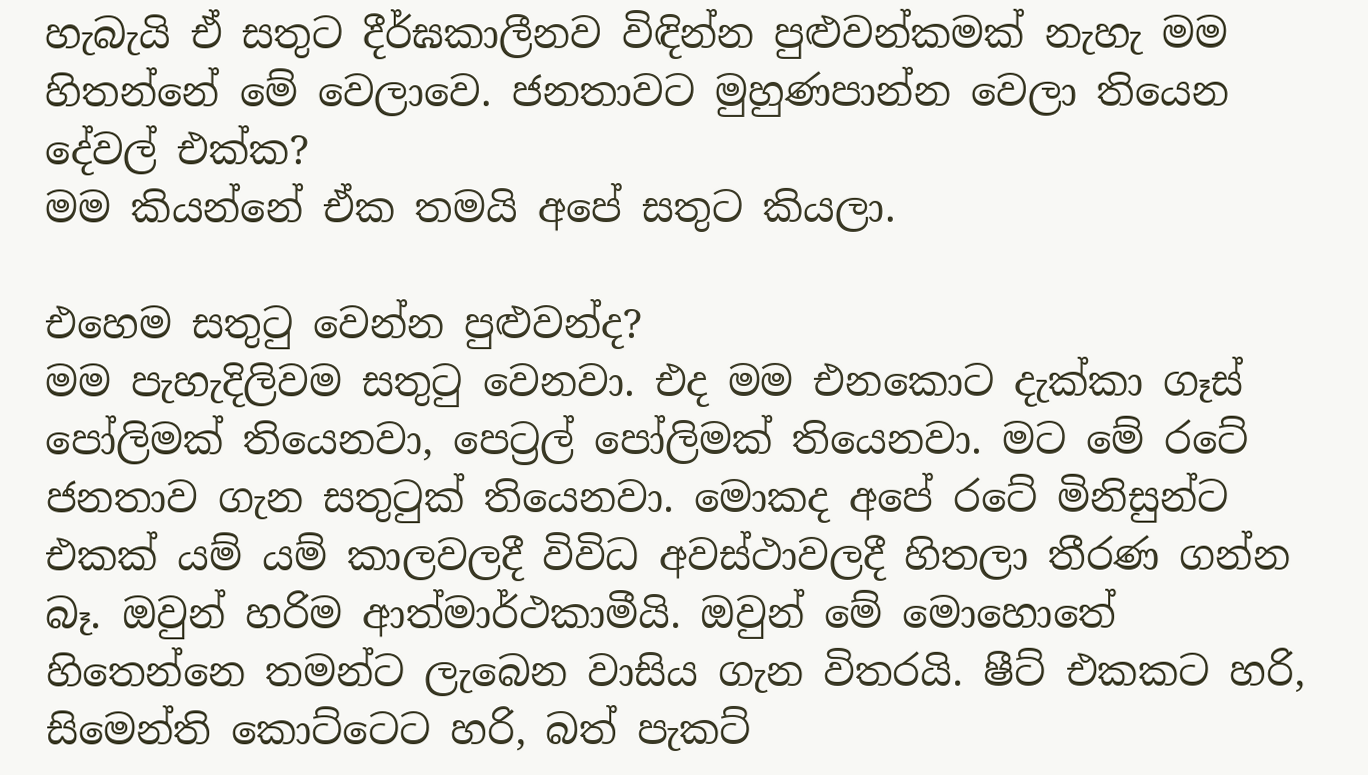හැබැයි ඒ සතුට දීර්ඝකාලීනව විඳින්න පුළුවන්කමක් නැහැ මම හිතන්නේ මේ වෙලාවෙ. ජනතාවට මුහුණපාන්න වෙලා තියෙන දේවල් එක්ක?
මම කියන්නේ ඒක තමයි අපේ සතුට කියලා.

එහෙම සතුටු වෙන්න පුළුවන්ද?
මම පැහැදිලිවම සතුටු වෙනවා. එද මම එනකොට දැක්කා ගෑස් පෝලිමක් තියෙනවා, පෙට්‍රල් පෝලිමක් තියෙනවා. මට මේ රටේ ජනතාව ගැන සතුටුක් තියෙනවා. මොකද අපේ රටේ මිනිසුන්ට එකක් යම් යම් කාලවලදී විවිධ අවස්ථාවලදී හිතලා තීරණ ගන්න බෑ. ඔවුන් හරිම ආත්මාර්ථකාමීයි. ඔවුන් මේ මොහොතේ හිතෙන්නෙ තමන්ට ලැබෙන වාසිය ගැන විතරයි. ෂීට් එකකට හරි, සිමෙන්ති කොට්ටෙට හරි, බත් පැකට්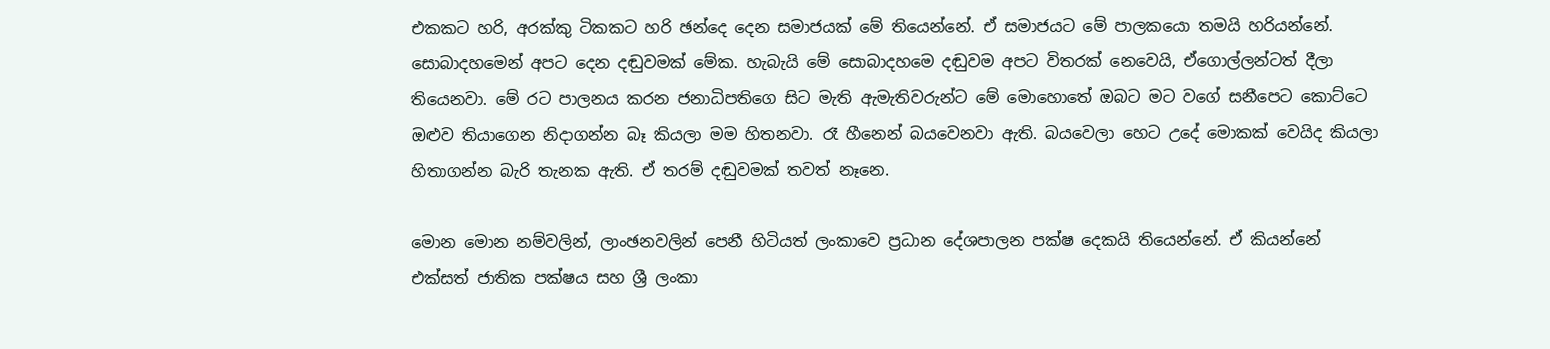එකකට හරි, අරක්කු ටිකකට හරි ඡන්දෙ දෙන සමාජයක් මේ තියෙන්නේ. ඒ සමාජයට මේ පාලකයො තමයි හරියන්නේ. සොබාදහමෙන් අපට දෙන දඬුවමක් මේක. හැබැයි මේ සොබාදහමෙ දඬුවම අපට විතරක් නෙවෙයි, ඒගොල්ලන්ටත් දීලා තියෙනවා. මේ රට පාලනය කරන ජනාධිපතිගෙ සිට මැති ඇමැතිවරුන්ට මේ මොහොතේ ඔබට මට වගේ සනීපෙට කොට්ටෙ ඔළුව තියාගෙන නිදාගන්න බෑ කියලා මම හිතනවා. රෑ හීනෙන් බයවෙනවා ඇති. බයවෙලා හෙට උදේ මොකක් වෙයිද කියලා හිතාගන්න බැරි තැනක ඇති. ඒ තරම් දඬුවමක් තවත් නෑනෙ.

මොන මොන නම්වලින්, ලාංඡනවලින් පෙනී හිටියත් ලංකාවෙ ප්‍රධාන දේශපාලන පක්ෂ දෙකයි තියෙන්නේ. ඒ කියන්නේ එක්සත් ජාතික පක්ෂය සහ ශ්‍රී ලංකා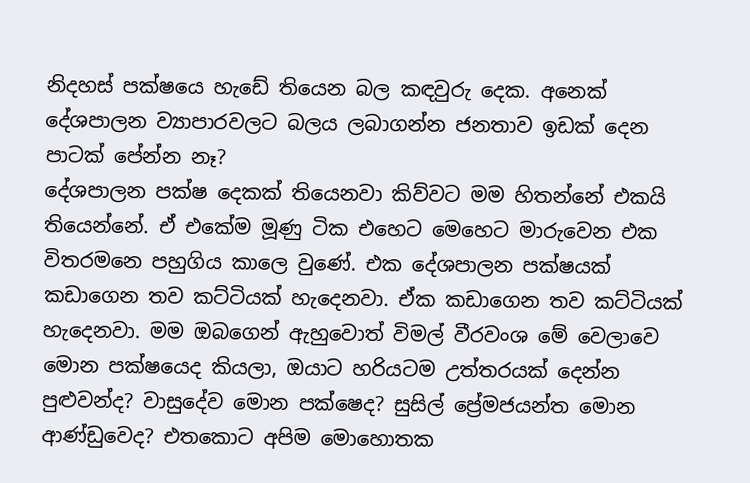නිදහස් පක්ෂයෙ හැඩේ තියෙන බල කඳවුරු දෙක. අනෙක් දේශපාලන ව්‍යාපාරවලට බලය ලබාගන්න ජනතාව ඉඩක් දෙන පාටක් පේන්න නෑ?
දේශපාලන පක්ෂ දෙකක් තියෙනවා කිව්වට මම හිතන්නේ එකයි තියෙන්නේ. ඒ එකේම මූණු ටික එහෙට මෙහෙට මාරුවෙන එක විතරමනෙ පහුගිය කාලෙ වුණේ. එක දේශපාලන පක්ෂයක් කඩාගෙන තව කට්ටියක් හැදෙනවා. ඒක කඩාගෙන තව කට්ටියක් හැදෙනවා. මම ඔබගෙන් ඇහුවොත් විමල් වීරවංශ මේ වෙලාවෙ මොන පක්ෂයෙද කියලා, ඔයාට හරියටම උත්තරයක් දෙන්න පුළුවන්ද? වාසුදේව මොන පක්ෂෙද? සුසිල් ප්‍රේමජයන්ත මොන ආණ්ඩුවෙද? එතකොට අපිම මොහොතක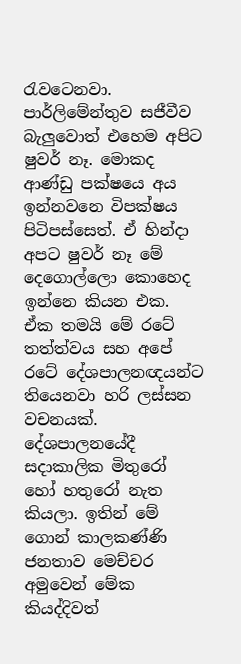රැවටෙනවා. පාර්ලිමේන්තුව සජීවීව බැලුවොත් එහෙම අපිට ෂුවර් නෑ. මොකද ආණ්ඩු පක්ෂයෙ අය ඉන්නවනෙ විපක්ෂය පිටිපස්සෙත්. ඒ හින්දා අපට ෂුවර් නෑ මේ දෙගොල්ලො කොහෙද ඉන්නෙ කියන එක. ඒක තමයි මේ රටේ තත්ත්වය සහ අපේ රටේ දේශපාලනඥයන්ට තියෙනවා හරි ලස්සන වචනයක්. දේශපාලනයේදී සදාකාලික මිතුරෝ හෝ හතුරෝ නැත කියලා. ඉතින් මේ ගොන් කාලකණ්ණි ජනතාව මෙච්චර අමුවෙන් මේක කියද්දිවත්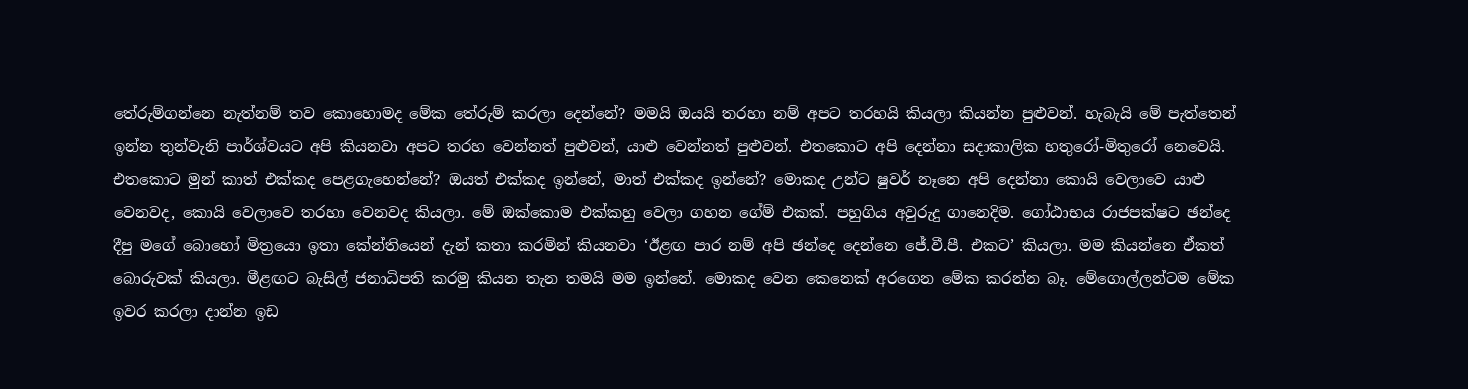තේරුම්ගන්නෙ නැත්නම් තව කොහොමද මේක තේරුම් කරලා දෙන්නේ? මමයි ඔයයි තරහා නම් අපට තරහයි කියලා කියන්න පුළුවන්. හැබැයි මේ පැත්තෙන් ඉන්න තුන්වැනි පාර්ශ්වයට අපි කියනවා අපට තරහ වෙන්නත් පුළුවන්, යාළු වෙන්නත් පුළුවන්. එතකොට අපි දෙන්නා සදාකාලික හතුරෝ-මිතුරෝ නෙවෙයි. එතකොට මුන් කාත් එක්කද පෙළගැහෙන්නේ? ඔයත් එක්කද ඉන්නේ, මාත් එක්කද ඉන්නේ? මොකද උන්ට ෂුවර් නෑනෙ අපි දෙන්නා කොයි වෙලාවෙ යාළු වෙනවද, කොයි වෙලාවෙ තරහා වෙනවද කියලා. මේ ඔක්කොම එක්කහු වෙලා ගහන ගේම් එකක්. පහුගිය අවුරුදු ගානෙදිම. ගෝඨාභය රාජපක්ෂට ඡන්දෙ දීපු මගේ බොහෝ මිත්‍රයො ඉතා කේන්තියෙන් දැන් කතා කරමින් කියනවා ‘ඊළඟ පාර නම් අපි ඡන්දෙ දෙන්නෙ ජේ.වී.පී. එකට’ කියලා. මම කියන්නෙ ඒකත් බොරුවක් කියලා. මීළඟට බැසිල් ජනාධිපති කරමු කියන තැන තමයි මම ඉන්නේ. මොකද වෙන කෙනෙක් අරගෙන මේක කරන්න බෑ. මේගොල්ලන්ටම මේක ඉවර කරලා දාන්න ඉඩ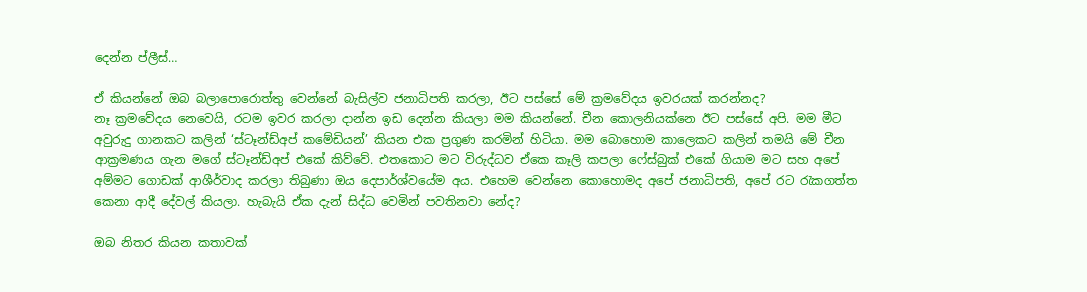දෙන්න ප්ලීස්…

ඒ කියන්නේ ඔබ බලාපොරොත්තු වෙන්නේ බැසිල්ව ජනාධිපති කරලා, ඊට පස්සේ මේ ක්‍රමවේදය ඉවරයක් කරන්නද?
නෑ ක්‍රමවේදය නෙවෙයි, රටම ඉවර කරලා දාන්න ඉඩ දෙන්න කියලා මම කියන්නේ. චීන කොලනියක්නෙ ඊට පස්සේ අපි. මම මීට අවුරුදු ගානකට කලින් ‘ස්ටෑන්ඩ්අප් කමේඩියන්’ කියන එක ප්‍රගුණ කරමින් හිටියා. මම බොහොම කාලෙකට කලින් තමයි මේ චීන ආක්‍රමණය ගැන මගේ ස්ටෑන්ඩ්අප් එකේ කිව්වේ. එතකොට මට විරුද්ධව ඒකෙ කෑලි කපලා ෆේස්බුක් එකේ ගියාම මට සහ අපේ අම්මට ගොඩක් ආශීර්වාද කරලා තිබුණා ඔය දෙපාර්ශ්වයේම අය. එහෙම වෙන්නෙ කොහොමද අපේ ජනාධිපති, අපේ රට රැකගත්ත කෙනා ආදී දේවල් කියලා. හැබැයි ඒක දැන් සිද්ධ වෙමින් පවතිනවා නේද?

ඔබ නිතර කියන කතාවක්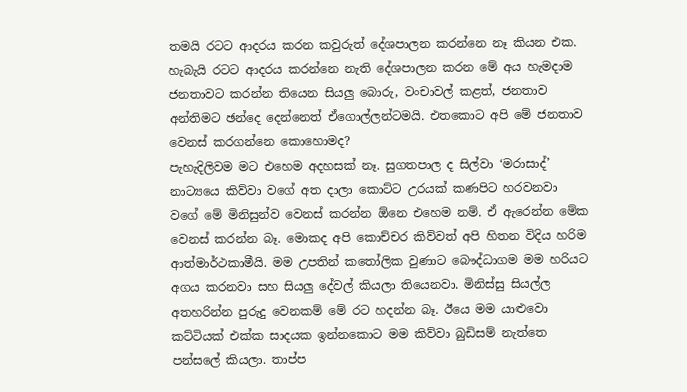තමයි රටට ආදරය කරන කවුරුත් දේශපාලන කරන්නෙ නෑ කියන එක. හැබැයි රටට ආදරය කරන්නෙ නැති දේශපාලන කරන මේ අය හැමදාම ජනතාවට කරන්න තියෙන සියලු බොරු, වංචාවල් කළත්, ජනතාව අන්තිමට ඡන්දෙ දෙන්නෙත් ඒගොල්ලන්ටමයි. එතකොට අපි මේ ජනතාව වෙනස් කරගන්නෙ කොහොමද?
පැහැදිලිවම මට එහෙම අදහසක් නෑ. සුගතපාල ද සිල්වා ‘මරාසාද්’ නාට්‍යයෙ කිව්වා වගේ අත දාලා කොට්ට උරයක් කණපිට හරවනවා වගේ මේ මිනිසුන්ව වෙනස් කරන්න ඕනෙ එහෙම නම්. ඒ ඇරෙන්න මේක වෙනස් කරන්න බෑ. මොකද අපි කොච්චර කිව්වත් අපි හිතන විදිය හරිම ආත්මාර්ථකාමීයි. මම උපතින් කතෝලික වුණාට බෞද්ධාගම මම හරියට අගය කරනවා සහ සියලු දේවල් කියලා තියෙනවා. මිනිස්සු සියල්ල අතහරින්න පුරුදු වෙනකම් මේ රට හදන්න බෑ. ඊයෙ මම යාළුවො කට්ටියක් එක්ක සාදයක ඉන්නකොට මම කිව්වා බුඩිසම් නැත්තෙ පන්සලේ කියලා. තාප්ප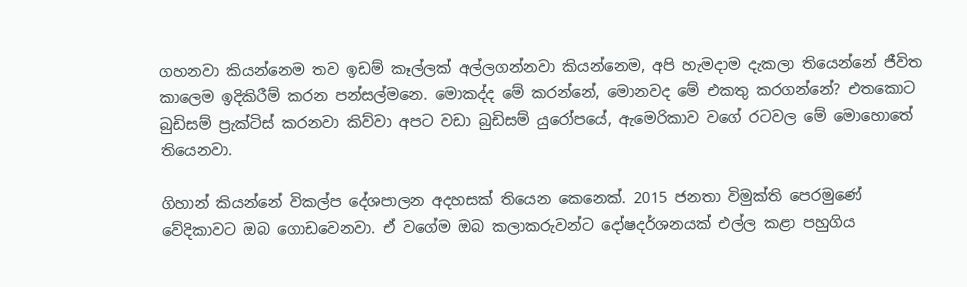ගහනවා කියන්නෙම තව ඉඩම් කෑල්ලක් අල්ලගන්නවා කියන්නෙම, අපි හැමදාම දැකලා තියෙන්නේ ජීවිත කාලෙම ඉදිකිරීම් කරන පන්සල්මනෙ. මොකද්ද මේ කරන්නේ, මොනවද මේ එකතු කරගන්නේ? එතකොට බුඩිසම් ප්‍රැක්ටිස් කරනවා කිව්වා අපට වඩා බුඩිසම් යුරෝපයේ, ඇමෙරිකාව වගේ රටවල මේ මොහොතේ තියෙනවා.

ගිහාන් කියන්නේ විකල්ප දේශපාලන අදහසක් තියෙන කෙනෙක්. 2015 ජනතා විමුක්ති පෙරමුණේ වේදිකාවට ඔබ ගොඩවෙනවා. ඒ වගේම ඔබ කලාකරුවන්ට දෝෂදර්ශනයක් එල්ල කළා පහුගිය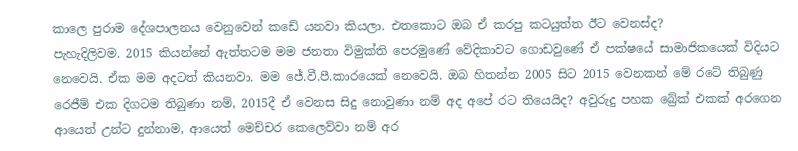කාලෙ පුරාම දේශපාලනය වෙනුවෙන් කඩේ යනවා කියලා. එතකොට ඔබ ඒ කරපු කටයුත්ත ඊට වෙනස්ද?
පැහැදිලිවම. 2015 කියන්නේ ඇත්තටම මම ජනතා විමුක්ති පෙරමුණේ වේදිකාවට ගොඩවුණේ ඒ පක්ෂයේ සාමාජිකයෙක් විදියට නෙවෙයි. ඒක මම අදටත් කියනවා. මම ජේ.වී.පී.කාරයෙක් නෙවෙයි. ඔබ හිතන්න 2005 සිට 2015 වෙනකන් මේ රටේ තිබුණු රෙජීම් එක දිගටම තිබුණා නම්, 2015දී ඒ වෙනස සිදු නොවුණා නම් අද අපේ රට තියෙයිද? අවුරුදු පහක බ්‍රේක් එකක් අරගෙන ආයෙත් උන්ට දුන්නාම, ආයෙත් මෙච්චර කෙලෙව්වා නම් අර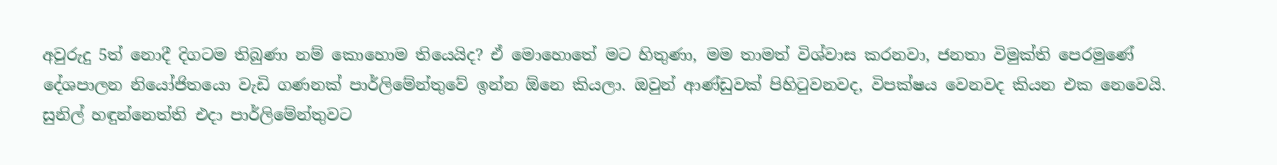අවුරුදු 5ත් නොදී දිගටම තිබුණා නම් කොහොම තියෙයිද? ඒ මොහොතේ මට හිතුණා, මම තාමත් විශ්වාස කරනවා, ජනතා විමුක්ති පෙරමුණේ දේශපාලන නියෝජිතයො වැඩි ගණනක් පාර්ලිමේන්තුවේ ඉන්න ඕනෙ කියලා. ඔවුන් ආණ්ඩුවක් පිහිටුවනවද, විපක්ෂය වෙනවද කියන එක නෙවෙයි. සුනිල් හඳුන්නෙත්ති එදා පාර්ලිමේන්තුවට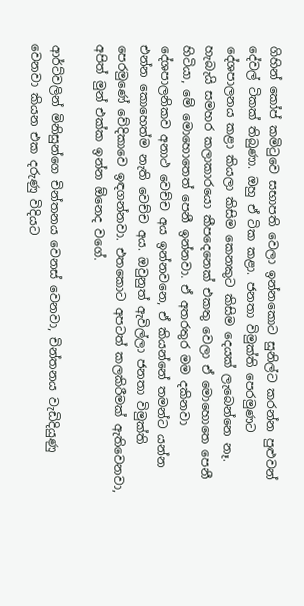ගිහින් කෝප් කමිටුවෙ සභාපති වෙලා ඉන්නකොට සුනිල්ට කරන්න පුළුවන් දේවල් ටිකක් තිබුණා. ඔහු ඒ ටික කළා. ජනතා විමුක්ති පෙරමුණට දේශපාලනය කළා කියලා කිසිම කෙනකුට කිසිම දෙයක් ලැබෙන්නෙ නෑ. හැබැයි සමහර කලාකාරයො කීපදෙනෙක් එකතු වෙලා ඒ මොහොතෙ පෙනී හිටියා, මේ මොහොතෙත් පෙනී ඉන්නවා. ඒ අතරතුර මම දකිනවා දේශපාලනිකව අනාථ වෙච්ච අය ඉන්නවනෙ, ඒ කියන්නේ තමන්ට යන්න එන්න කොහෙත්ම නැති වෙච්ච අය. ඔවුනුත් ඇවිල්ලා ජනතා විමුක්ති පෙරමුණේ වේදිකාවෙ ඉඳගන්නවා. එතකොට අපටත් කලකිරීමක් ඇතිවෙනවා, අපිත් මුන් එක්ක ඉන්න ඕනෙද වගේ.

ආර්ට්වලින් මිනිසුන්ගෙ චින්තනය වෙනස් වෙනවා, චින්තනය වැඩිදියුණු වෙනවා කියන එක දරුණු විදියට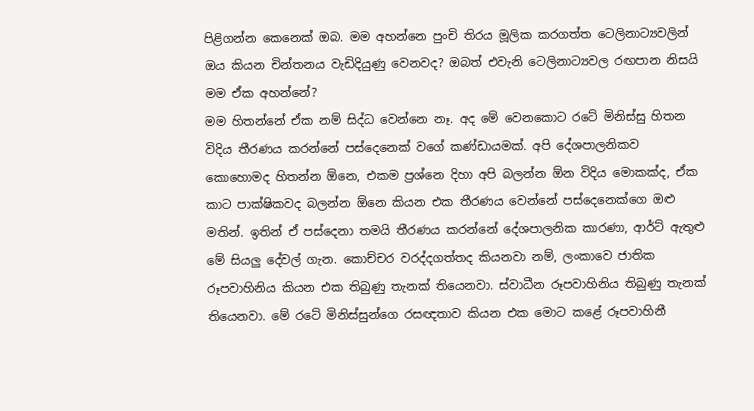පිළිගන්න කෙනෙක් ඔබ. මම අහන්නෙ පුංචි තිරය මූලික කරගත්ත ටෙලිනාට්‍යවලින් ඔය කියන චින්තනය වැඩිදියුණු වෙනවද? ඔබත් එවැනි ටෙලිනාට්‍යවල රඟපාන නිසයි මම ඒක අහන්නේ?
මම හිතන්නේ ඒක නම් සිද්ධ වෙන්නෙ නෑ. අද මේ වෙනකොට රටේ මිනිස්සු හිතන විදිය තීරණය කරන්නේ පස්දෙනෙක් වගේ කණ්ඩායමක්. අපි දේශපාලනිකව කොහොමද හිතන්න ඕනෙ, එකම ප්‍රශ්නෙ දිහා අපි බලන්න ඕන විදිය මොකක්ද, ඒක කාට පාක්ෂිකවද බලන්න ඕනෙ කියන එක තීරණය වෙන්නේ පස්දෙනෙක්ගෙ ඔළු මතින්. ඉතින් ඒ පස්දෙනා තමයි තීරණය කරන්නේ දේශපාලනික කාරණා, ආර්ට් ඇතුළු මේ සියලු දේවල් ගැන. කොච්චර වරද්දගත්තද කියනවා නම්, ලංකාවෙ ජාතික රූපවාහිනිය කියන එක තිබුණු තැනක් තියෙනවා. ස්වාධීන රූපවාහිනිය තිබුණු තැනක් තියෙනවා. මේ රටේ මිනිස්සුන්ගෙ රසඥතාව කියන එක මොට කළේ රූපවාහිනී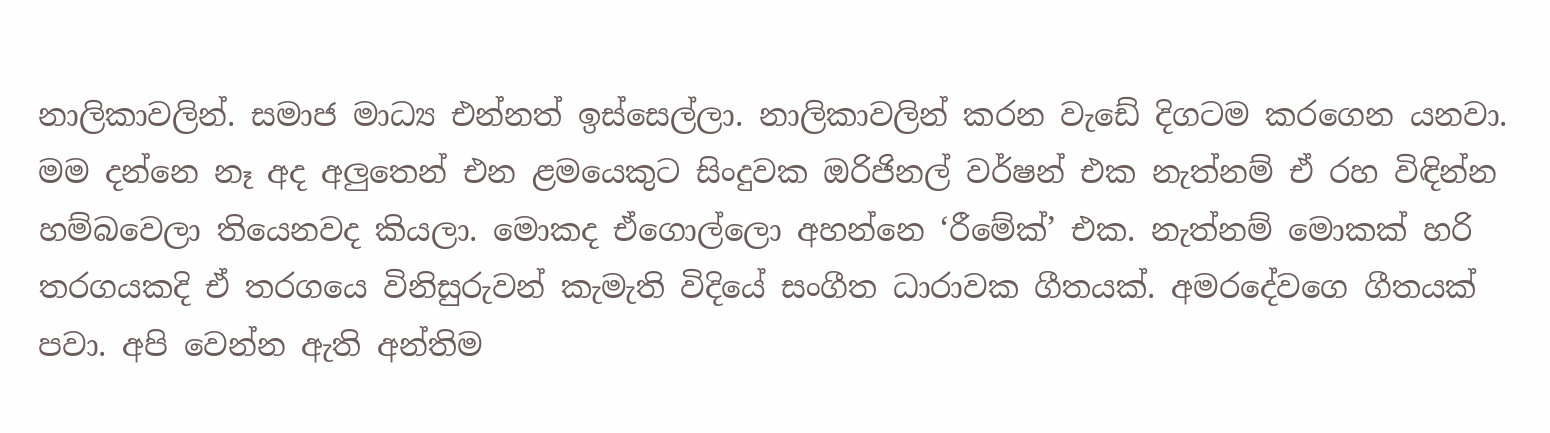නාලිකාවලින්. සමාජ මාධ්‍ය එන්නත් ඉස්සෙල්ලා. නාලිකාවලින් කරන වැඩේ දිගටම කරගෙන යනවා. මම දන්නෙ නෑ අද අලුතෙන් එන ළමයෙකුට සිංදුවක ඔරිජිනල් වර්ෂන් එක නැත්නම් ඒ රහ විඳින්න හම්බවෙලා තියෙනවද කියලා. මොකද ඒගොල්ලො අහන්නෙ ‘රීමේක්’ එක. නැත්නම් මොකක් හරි තරගයකදි ඒ තරගයෙ විනිසුරුවන් කැමැති විදියේ සංගීත ධාරාවක ගීතයක්. අමරදේවගෙ ගීතයක් පවා. අපි වෙන්න ඇති අන්තිම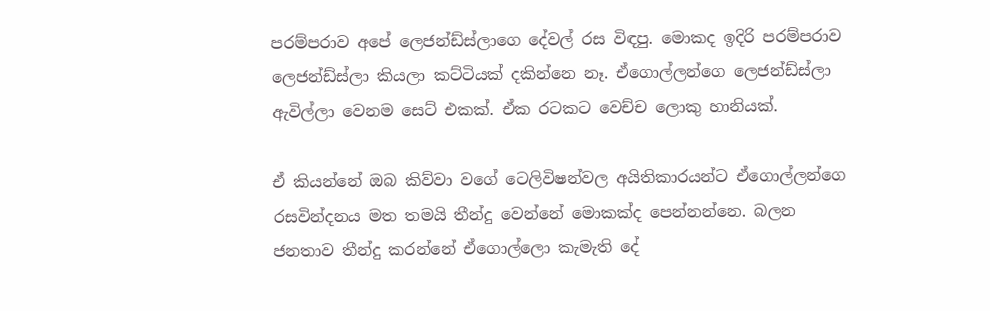පරම්පරාව අපේ ලෙජන්ඩ්ස්ලාගෙ දේවල් රස විඳපු. මොකද ඉදිරි පරම්පරාව ලෙජන්ඩ්ස්ලා කියලා කට්ටියක් දකින්නෙ නෑ. ඒගොල්ලන්ගෙ ලෙජන්ඩ්ස්ලා ඇවිල්ලා වෙනම සෙට් එකක්. ඒක රටකට වෙච්ච ලොකු හානියක්.

ඒ කියන්නේ ඔබ කිව්වා වගේ ටෙලිවිෂන්වල අයිතිකාරයන්ට ඒගොල්ලන්ගෙ රසවින්දනය මත තමයි තීන්දු වෙන්නේ මොකක්ද පෙන්නන්නෙ. බලන ජනතාව තීන්දු කරන්නේ ඒගොල්ලො කැමැති දේ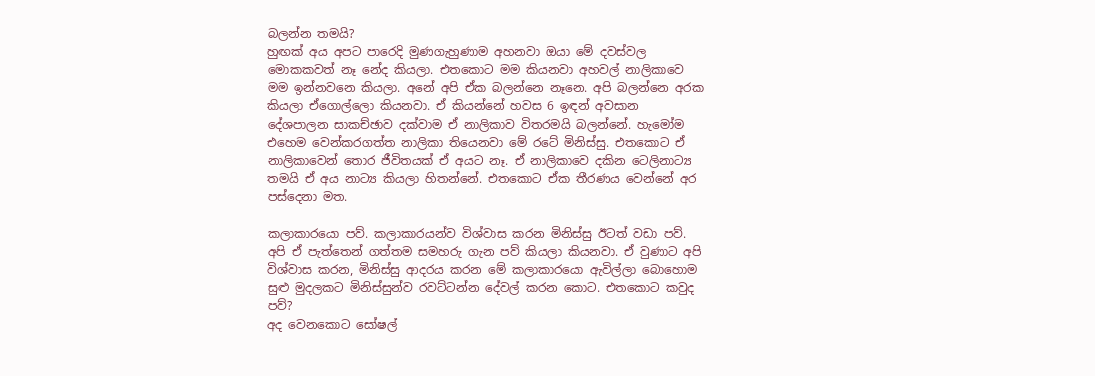බලන්න තමයි?
හුඟක් අය අපට පාරෙදි මුණගැහුණාම අහනවා ඔයා මේ දවස්වල මොකකවත් නෑ නේද කියලා. එතකොට මම කියනවා අහවල් නාලිකාවෙ මම ඉන්නවනෙ කියලා. අනේ අපි ඒක බලන්නෙ නෑනෙ. අපි බලන්නෙ අරක කියලා ඒගොල්ලො කියනවා. ඒ කියන්නේ හවස 6 ඉඳන් අවසාන දේශපාලන සාකච්ඡාව දක්වාම ඒ නාලිකාව විතරමයි බලන්නේ. හැමෝම එහෙම වෙන්කරගත්ත නාලිකා තියෙනවා මේ රටේ මිනිස්සු. එතකොට ඒ නාලිකාවෙන් තොර ජීවිතයක් ඒ අයට නෑ. ඒ නාලිකාවෙ දකින ටෙලිනාට්‍ය තමයි ඒ අය නාට්‍ය කියලා හිතන්නේ. එතකොට ඒක තීරණය වෙන්නේ අර පස්දෙනා මත.

කලාකාරයො පව්. කලාකාරයන්ව විශ්වාස කරන මිනිස්සු ඊටත් වඩා පව්. අපි ඒ පැත්තෙන් ගත්තම සමහරු ගැන පව් කියලා කියනවා. ඒ වුණාට අපි විශ්වාස කරන, මිනිස්සු ආදරය කරන මේ කලාකාරයො ඇවිල්ලා බොහොම සුළු මුදලකට මිනිස්සුන්ව රවට්ටන්න දේවල් කරන කොට. එතකොට කවුද පව්?
අද වෙනකොට සෝෂල්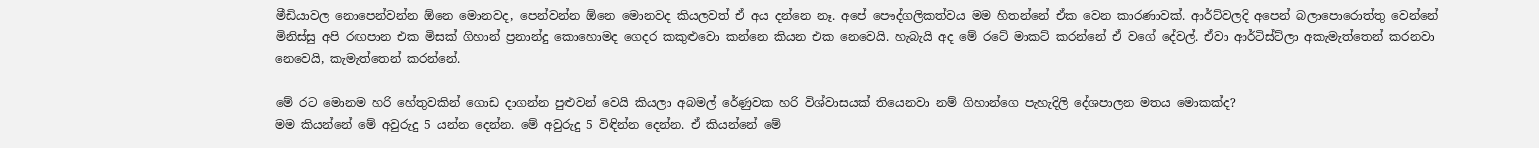මීඩියාවල නොපෙන්වන්න ඕනෙ මොනවද, පෙන්වන්න ඕනෙ මොනවද කියලවත් ඒ අය දන්නෙ නෑ. අපේ පෞද්ගලිකත්වය මම හිතන්නේ ඒක වෙන කාරණාවක්. ආර්ට්වලදි අපෙන් බලාපොරොත්තු වෙන්නේ මිනිස්සු අපි රඟපාන එක මිසක් ගිහාන් ප්‍රනාන්දු කොහොමද ගෙදර කකුළුවො කන්නෙ කියන එක නෙවෙයි. හැබැයි අද මේ රටේ මාකට් කරන්නේ ඒ වගේ දේවල්. ඒවා ආර්ටිස්ට්ලා අකැමැත්තෙන් කරනවා නෙවෙයි, කැමැත්තෙන් කරන්නේ.

මේ රට මොනම හරි හේතුවකින් ගොඩ දාගන්න පුළුවන් වෙයි කියලා අබමල් රේණුවක හරි විශ්වාසයක් තියෙනවා නම් ගිහාන්ගෙ පැහැදිලි දේශපාලන මතය මොකක්ද?
මම කියන්නේ මේ අවුරුදු 5 යන්න දෙන්න. මේ අවුරුදු 5 විඳින්න දෙන්න. ඒ කියන්නේ මේ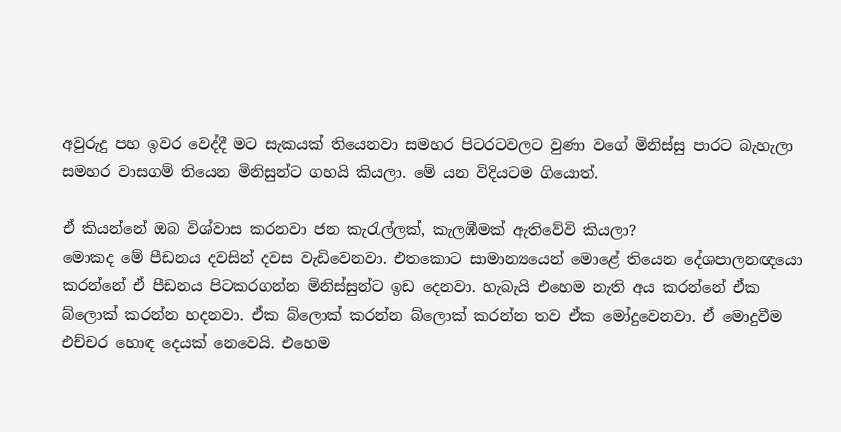අවුරුදු පහ ඉවර වෙද්දී මට සැකයක් තියෙනවා සමහර පිටරටවලට වුණා වගේ මිනිස්සු පාරට බැහැලා සමහර වාසගම් තියෙන මිනිසුන්ට ගහයි කියලා. මේ යන විදියටම ගියොත්.

ඒ කියන්නේ ඔබ විශ්වාස කරනවා ජන කැරැල්ලක්, කැලඹීමක් ඇතිවේවි කියලා?
මොකද මේ පීඩනය දවසින් දවස වැඩිවෙනවා. එතකොට සාමාන්‍යයෙන් මොළේ තියෙන දේශපාලනඥයො කරන්නේ ඒ පීඩනය පිටකරගන්න මිනිස්සුන්ට ඉඩ දෙනවා. හැබැයි එහෙම නැති අය කරන්නේ ඒක බ්ලොක් කරන්න හදනවා. ඒක බ්ලොක් කරන්න බ්ලොක් කරන්න තව ඒක මෝදුවෙනවා. ඒ මොදුවීම එච්චර හොඳ දෙයක් නෙවෙයි. එහෙම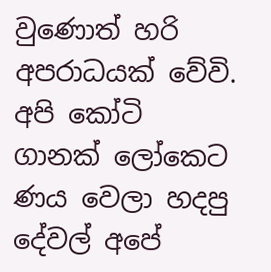වුණොත් හරි අපරාධයක් වේවි. අපි කෝටි ගානක් ලෝකෙට ණය වෙලා හදපු දේවල් අපේ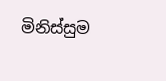මිනිස්සුම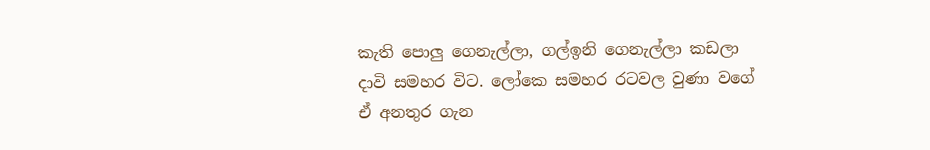කැති පොලු ගෙනැල්ලා, ගල්ඉනි ගෙනැල්ලා කඩලා දාවි සමහර විට. ලෝකෙ සමහර රටවල වුණා වගේ ඒ අනතුර ගැන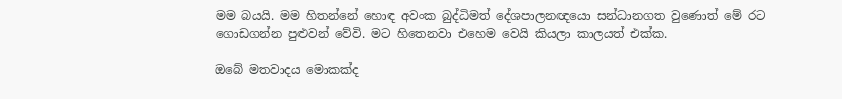මම බයයි. මම හිතන්නේ හොඳ අවංක බුද්ධිමත් දේශපාලනඥයො සන්ධානගත වුණොත් මේ රට ගොඩගන්න පුළුවන් වේවි. මට හිතෙනවා එහෙම වෙයි කියලා කාලයත් එක්ක.

ඔබේ මතවාදය මොකක්ද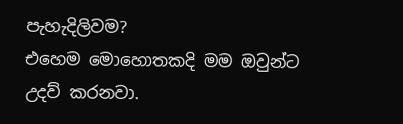පැහැදිලිවම?
එහෙම මොහොතකදි මම ඔවුන්ට උදව් කරනවා.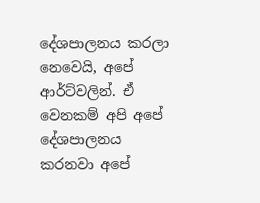දේශපාලනය කරලා නෙවෙයි, අපේ ආර්ට්වලින්. ඒ වෙනකම් අපි අපේ දේශපාලනය කරනවා අපේ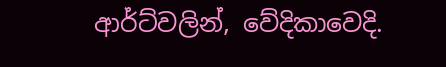ආර්ට්වලින්, වේදිකාවෙදි.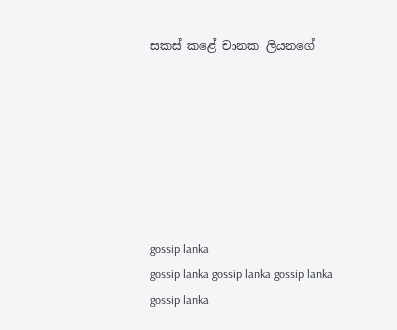සකස් කළේ චානක ලියනගේ







gossip lanka
gossip lanka gossip lanka gossip lanka gossip lanka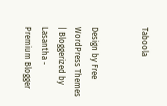Taboola


Design by Free WordPress Themes | Bloggerized by Lasantha - Premium Blogger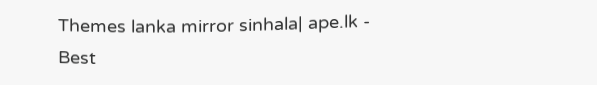Themes lanka mirror sinhala| ape.lk - Best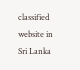classified website in Sri Lanka